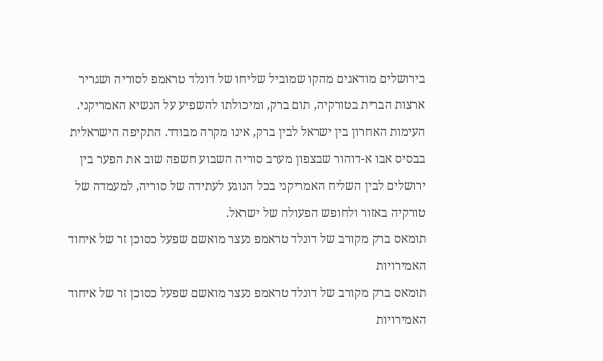בירושלים מודאגים מהקו שמוביל שליחו של דונלד טראמפ לסוריה ושגריר ארצות הברית בטורקיה, תום ברק, ומיכולתו להשפיע על הנשיא האמריקני. העימות האחרון בין ישראל לבין ברק, אינו מקרה מבודד. התקיפה הישראלית בבסיס אבו א-דוהור שבצפון מערב סוריה השבוע חשפה שוב את הפער בין ירושלים לבין השליח האמריקני בכל הנוגע לעתידה של סוריה, למעמדה של טורקיה באזור ולחופש הפעולה של ישראל.
תומאס ברק מקורב של דונלד טראמפ נעצר מואשם שפעל כסוכן זר של איחוד האמירויות
תומאס ברק מקורב של דונלד טראמפ נעצר מואשם שפעל כסוכן זר של איחוד האמירויות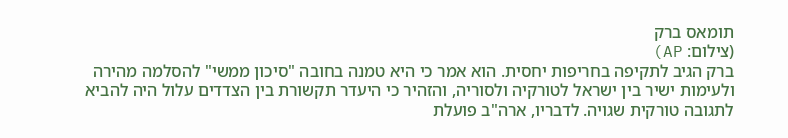תומאס ברק
(צילום: AP)
ברק הגיב לתקיפה בחריפות יחסית. הוא אמר כי היא טמנה בחובה "סיכון ממשי" להסלמה מהירה ולעימות ישיר בין ישראל לטורקיה ולסוריה, והזהיר כי היעדר תקשורת בין הצדדים עלול היה להביא לתגובה טורקית שגויה. לדבריו, ארה"ב פועלת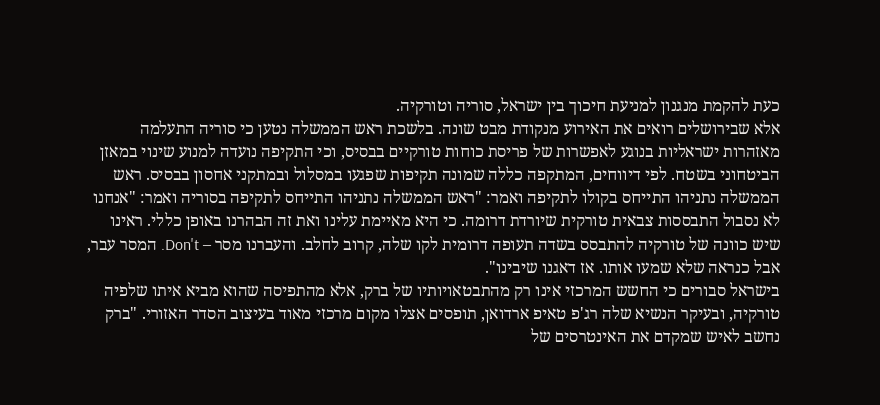כעת להקמת מנגנון למניעת חיכוך בין ישראל, סוריה וטורקיה.
אלא שבירושלים רואים את האירוע מנקודת מבט שונה. בלשכת ראש הממשלה נטען כי סוריה התעלמה מאזהרות ישראליות בנוגע לאפשרות של פריסת כוחות טורקיים בבסיס, וכי התקיפה נועדה למנוע שינוי במאזן הביטחוני בשטח. לפי דיווחים, המתקפה כללה שמונה תקיפות שפגעו במסלול ובמתקני אחסון בבסיס. ראש הממשלה נתניהו התייחס בקולו לתקיפה ואמר: "ראש הממשלה נתניהו התייחס לתקיפה בסוריה ואמר: "אנחנו לא נסבול התבססות צבאית טורקית שיורדת דרומה. כי היא מאיימת עלינו ואת זה הבהרנו באופן כללי. ראינו שיש כוונה של טורקיה להתבסס בשדה תעופה דרומית לקו שלה, קרוב לחלב. והעברנו מסר – Don't. המסר עבר, אבל כנראה שלא שמעו אותו. אז דאגנו שיבינו".
בישראל סבורים כי החשש המרכזי אינו רק מהתבטאויותיו של ברק, אלא מהתפיסה שהוא מביא איתו שלפיה טורקיה, ובעיקר הנשיא שלה רג'פ טאיפ ארדואן, תופסים אצלו מקום מרכזי מאוד בעיצוב הסדר האזורי. "ברק נחשב לאיש שמקדם את האינטרסים של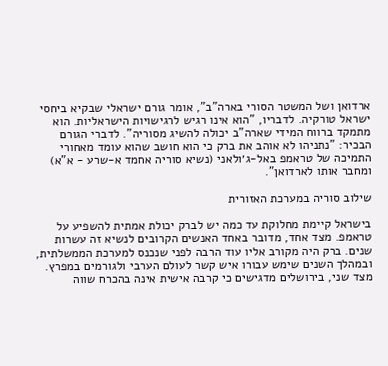ארדואן ושל המשטר הסורי בארה"ב", אומר גורם ישראלי שבקיא ביחסי ישראל טורקיה. לדבריו, "הוא אינו רגיש לרגישויות הישראליות. הוא מתמקד ברווח המידי שארה"ב יכולה להשיג מסוריה". לדברי הגורם הבכיר: "נתניהו לא אוהב את ברק כי הוא חושב שהוא עומד מאחורי התמיכה של טראמפ באל-ג׳ולאני (נשיא סוריה אחמד א-שרע - א"א) ומחבר אותו לארדואן".

שילוב סוריה במערכת האזורית

בישראל קיימת מחלוקת עד כמה יש לברק יכולת אמתית להשפיע על טראמפ. מצד אחד, מדובר באחד האנשים הקרובים לנשיא זה עשרות שנים. ברק היה מקורב אליו עוד הרבה לפני שנכנס למערכת הממשלתית, ובמהלך השנים שימש עבורו איש קשר לעולם הערבי ולגורמים במפרץ. מצד שני, בירושלים מדגישים כי קרבה אישית אינה בהכרח שווה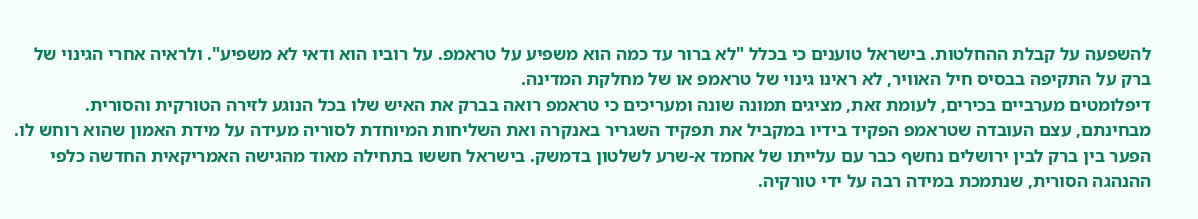להשפעה על קבלת ההחלטות. בישראל טוענים כי בכלל "לא ברור עד כמה הוא משפיע על טראמפ. על רוביו הוא ודאי לא משפיע". ולראיה אחרי הגינוי של ברק על התקיפה בבסיס חיל האוויר, לא ראינו גינוי של טראמפ או של מחלקת המדינה.
דיפלומטים מערביים בכירים, לעומת זאת, מציגים תמונה שונה ומעריכים כי טראמפ רואה בברק את האיש שלו בכל הנוגע לזירה הטורקית והסורית. מבחינתם, עצם העובדה שטראמפ הפקיד בידיו במקביל את תפקיד השגריר באנקרה ואת השליחות המיוחדת לסוריה מעידה על מידת האמון שהוא רוחש לו. הפער בין ברק לבין ירושלים נחשף כבר עם עלייתו של אחמד א-שרע לשלטון בדמשק. בישראל חששו בתחילה מאוד מהגישה האמריקאית החדשה כלפי ההנהגה הסורית, שנתמכת במידה רבה על ידי טורקיה.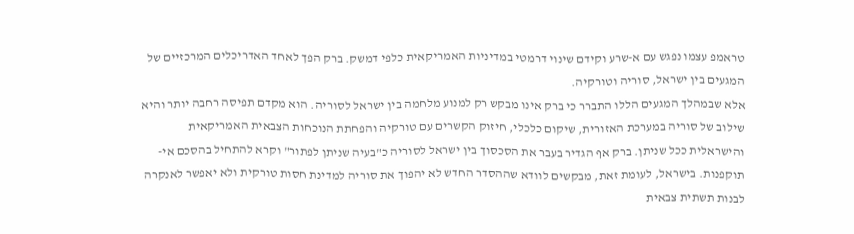טראמפ עצמו נפגש עם א-שרע וקידם שינוי דרמטי במדיניות האמריקאית כלפי דמשק. ברק הפך לאחד האדריכלים המרכזיים של המגעים בין ישראל, סוריה וטורקיה.
אלא שבמהלך המגעים הללו התברר כי ברק אינו מבקש רק למנוע מלחמה בין ישראל לסוריה. הוא מקדם תפיסה רחבה יותר והיא שילוב של סוריה במערכת האזורית, שיקום כלכלי, חיזוק הקשרים עם טורקיה והפחתת הנוכחות הצבאית האמריקאית והישראלית ככל שניתן. ברק אף הגדיר בעבר את הסכסוך בין ישראל לסוריה כ"בעיה שניתן לפתור" וקרא להתחיל בהסכם אי-תוקפנות. בישראל, לעומת זאת, מבקשים לוודא שההסדר החדש לא יהפוך את סוריה למדינת חסות טורקית ולא יאפשר לאנקרה לבנות תשתית צבאית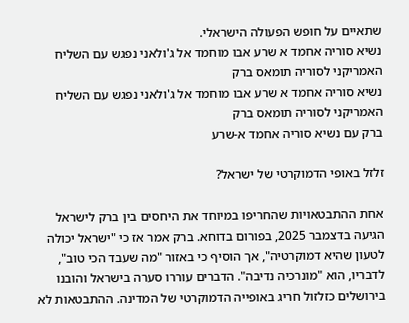שתאיים על חופש הפעולה הישראלי.
נשיא סוריה אחמד א שרע אבו מוחמד אל ג'ולאני נפגש עם השליח האמריקני לסוריה תומאס ברק
נשיא סוריה אחמד א שרע אבו מוחמד אל ג'ולאני נפגש עם השליח האמריקני לסוריה תומאס ברק
ברק עם נשיא סוריה אחמד א-שרע

זלזל באופי הדמוקרטי של ישראל?

אחת ההתבטאויות שהחריפו במיוחד את היחסים בין ברק לישראל הגיעה בדצמבר 2025, בפורום בדוחא. ברק אמר אז כי "ישראל יכולה לטעון שהיא דמוקרטיה", אך הוסיף כי באזור "מה שעבד הכי טוב", לדבריו, הוא "מונרכיה נדיבה". הדברים עוררו סערה בישראל והובנו בירושלים כזלזול חריג באופייה הדמוקרטי של המדינה. ההתבטאות לא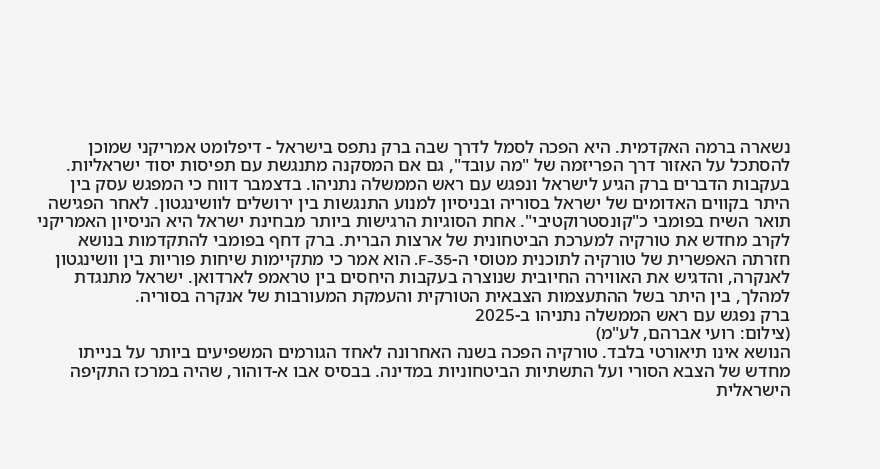נשארה ברמה האקדמית. היא הפכה לסמל לדרך שבה ברק נתפס בישראל - דיפלומט אמריקני שמוכן להסתכל על האזור דרך הפריזמה של "מה עובד", גם אם המסקנה מתנגשת עם תפיסות יסוד ישראליות.
בעקבות הדברים ברק הגיע לישראל ונפגש עם ראש הממשלה נתניהו. בדצמבר דווח כי המפגש עסק בין היתר בקווים האדומים של ישראל בסוריה ובניסיון למנוע התנגשות בין ירושלים לוושינגטון. לאחר הפגישה תואר השיח בפומבי כ"קונסטרוקטיבי". אחת הסוגיות הרגישות ביותר מבחינת ישראל היא הניסיון האמריקני לקרב מחדש את טורקיה למערכת הביטחונית של ארצות הברית. ברק דחף בפומבי להתקדמות בנושא חזרתה האפשרית של טורקיה לתוכנית מטוסי ה-F-35. הוא אמר כי מתקיימות שיחות פוריות בין וושינגטון לאנקרה, והדגיש את האווירה החיובית שנוצרה בעקבות היחסים בין טראמפ לארדואן. ישראל מתנגדת למהלך, בין היתר בשל ההתעצמות הצבאית הטורקית והעמקת המעורבות של אנקרה בסוריה.
ברק נפגש עם ראש הממשלה נתניהו ב-2025
(צילום: רועי אברהם, לע"מ)
הנושא אינו תיאורטי בלבד. טורקיה הפכה בשנה האחרונה לאחד הגורמים המשפיעים ביותר על בנייתו מחדש של הצבא הסורי ועל התשתיות הביטחוניות במדינה. בבסיס אבו א-דוהור, שהיה במרכז התקיפה הישראלית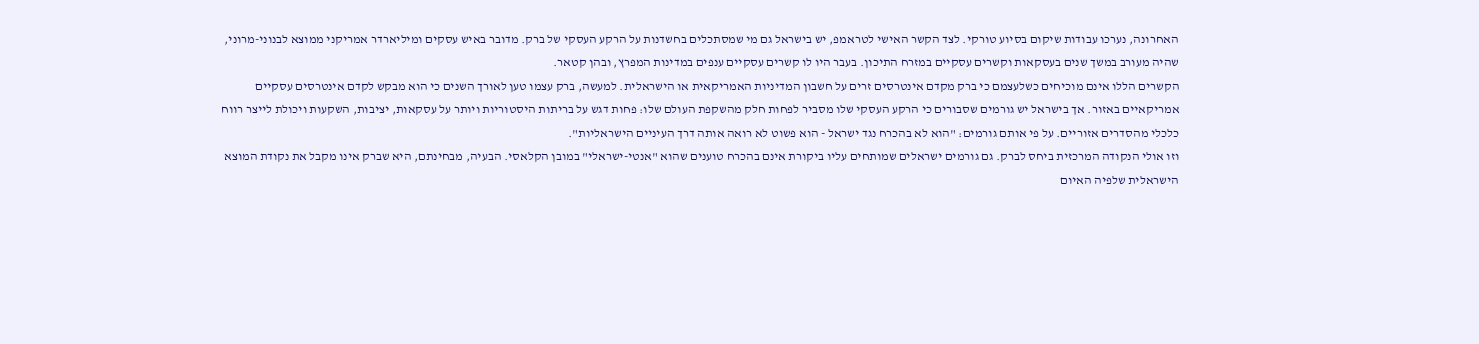האחרונה, נערכו עבודות שיקום בסיוע טורקי. לצד הקשר האישי לטראמפ, יש בישראל גם מי שמסתכלים בחשדנות על הרקע העסקי של ברק. מדובר באיש עסקים ומיליארדר אמריקני ממוצא לבנוני-מרוני, שהיה מעורב במשך שנים בעסקאות וקשרים עסקיים במזרח התיכון. בעבר היו לו קשרים עסקיים ענפים במדינות המפרץ, ובהן קטאר.
הקשרים הללו אינם מוכיחים כשלעצמם כי ברק מקדם אינטרסים זרים על חשבון המדיניות האמריקאית או הישראלית. למעשה, ברק עצמו טען לאורך השנים כי הוא מבקש לקדם אינטרסים עסקיים אמריקאיים באזור. אך בישראל יש גורמים שסבורים כי הרקע העסקי שלו מסביר לפחות חלק מהשקפת העולם שלו: פחות דגש על בריתות היסטוריות ויותר על עסקאות, יציבות, השקעות ויכולת לייצר רווח כלכלי מהסדרים אזוריים. על פי אותם גורמים: "הוא לא בהכרח נגד ישראל - הוא פשוט לא רואה אותה דרך העיניים הישראליות".
וזו אולי הנקודה המרכזית ביחס לברק. גם גורמים ישראלים שמותחים עליו ביקורת אינם בהכרח טוענים שהוא "אנטי-ישראלי" במובן הקלאסי. הבעיה, מבחינתם, היא שברק אינו מקבל את נקודת המוצא הישראלית שלפיה האיום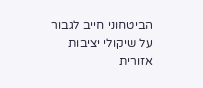הביטחוני חייב לגבור על שיקולי יציבות אזורית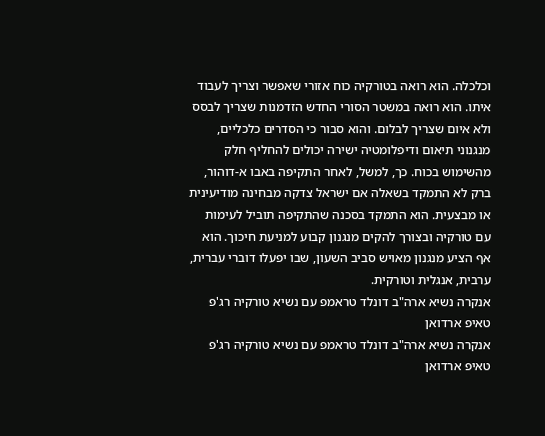וכלכלה. הוא רואה בטורקיה כוח אזורי שאפשר וצריך לעבוד איתו. הוא רואה במשטר הסורי החדש הזדמנות שצריך לבסס ולא איום שצריך לבלום. והוא סבור כי הסדרים כלכליים, מנגנוני תיאום ודיפלומטיה ישירה יכולים להחליף חלק מהשימוש בכוח. כך, למשל, לאחר התקיפה באבו א-דוהור, ברק לא התמקד בשאלה אם ישראל צדקה מבחינה מודיעינית או מבצעית. הוא התמקד בסכנה שהתקיפה תוביל לעימות עם טורקיה ובצורך להקים מנגנון קבוע למניעת חיכוך. הוא אף הציע מנגנון מאויש סביב השעון, שבו יפעלו דוברי עברית, ערבית, אנגלית וטורקית.
אנקרה נשיא ארה"ב דונלד טראמפ עם נשיא טורקיה רג'פ טאיפ ארדואן
אנקרה נשיא ארה"ב דונלד טראמפ עם נשיא טורקיה רג'פ טאיפ ארדואן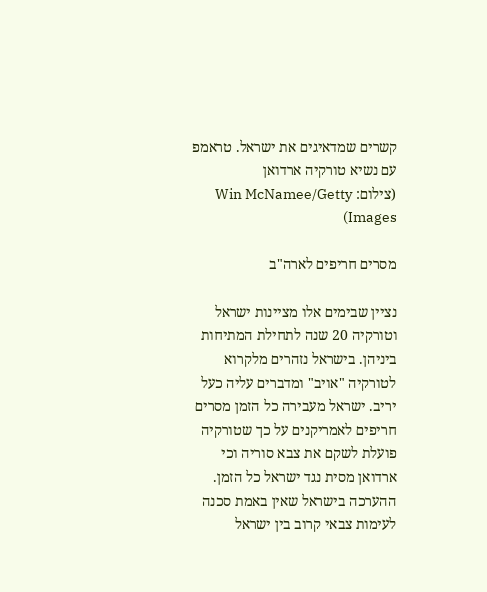קשרים שמדאיגים את ישראל. טראמפ עם נשיא טורקיה ארדואן
(צילום: Win McNamee/Getty Images)

מסרים חריפים לארה"ב

נציין שבימים אלו מציינות ישראל וטורקיה 20 שנה לתחילת המתיחות ביניהן. בישראל נזהרים מלקרוא לטורקיה "אויב" ומדברים עליה כעל יריב. ישראל מעבירה כל הזמן מסרים חריפים לאמריקנים על כך שטורקיה פועלת לשקם את צבא סוריה וכי ארדואן מסית נגד ישראל כל הזמן. ההערכה בישראל שאין באמת סכנה לעימות צבאי קרוב בין ישראל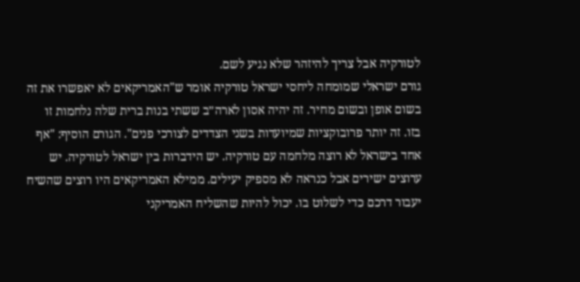לטורקיה אבל צריך להיזהר שלא נגיע לשם.
גורם ישראלי שמומחה ליחסי ישראל טורקיה אומר ש"האמריקאים לא יאפשרו את זה בשום אופן ובשום מחיר. זה יהיה אסון לארה״ב ששתי בנות ברית שלה נלחמות זו בזו. זה יותר פרובוקציות שמיועדות בשני הצדדים לצורכי פנים". הגורם הוסיף: "אף אחד בישראל לא רוצה מלחמה עם טורקיה. יש הידברות בין ישראל לטורקיה. יש ערוצים ישירים אבל כנראה לא מספיק יעילים. ממילא האמריקאים היו רוצים שהשיח יעבור דרכם כדי לשלוט בו. יכול להיות שהשליח האמריקני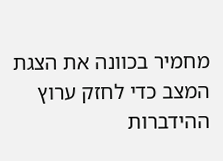מחמיר בכוונה את הצגת המצב כדי לחזק ערוץ ההידברות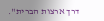דרך ארצות הברית".